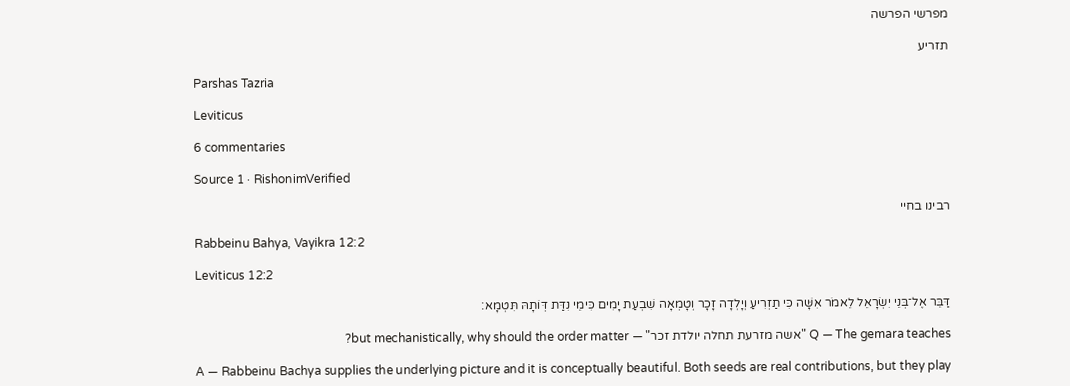מפרשי הפרשה

תזריע

Parshas Tazria

Leviticus

6 commentaries

Source 1 · RishonimVerified

רבינו בחיי

Rabbeinu Bahya, Vayikra 12:2

Leviticus 12:2

דַּבֵּר אֶל־בְּנֵי יִשְׂרָאֵל לֵאמֹר אִשָּׁה כִּי תַזְרִיעַ וְיָלְדָה זָכָר וְטָמְאָה שִׁבְעַת יָמִים כִּימֵי נִדַּת דְּוֺתָהּ תִּטְמָא׃

Q — The gemara teaches "אשה מזרעת תחלה יולדת זכר" — but mechanistically, why should the order matter?

A — Rabbeinu Bachya supplies the underlying picture and it is conceptually beautiful. Both seeds are real contributions, but they play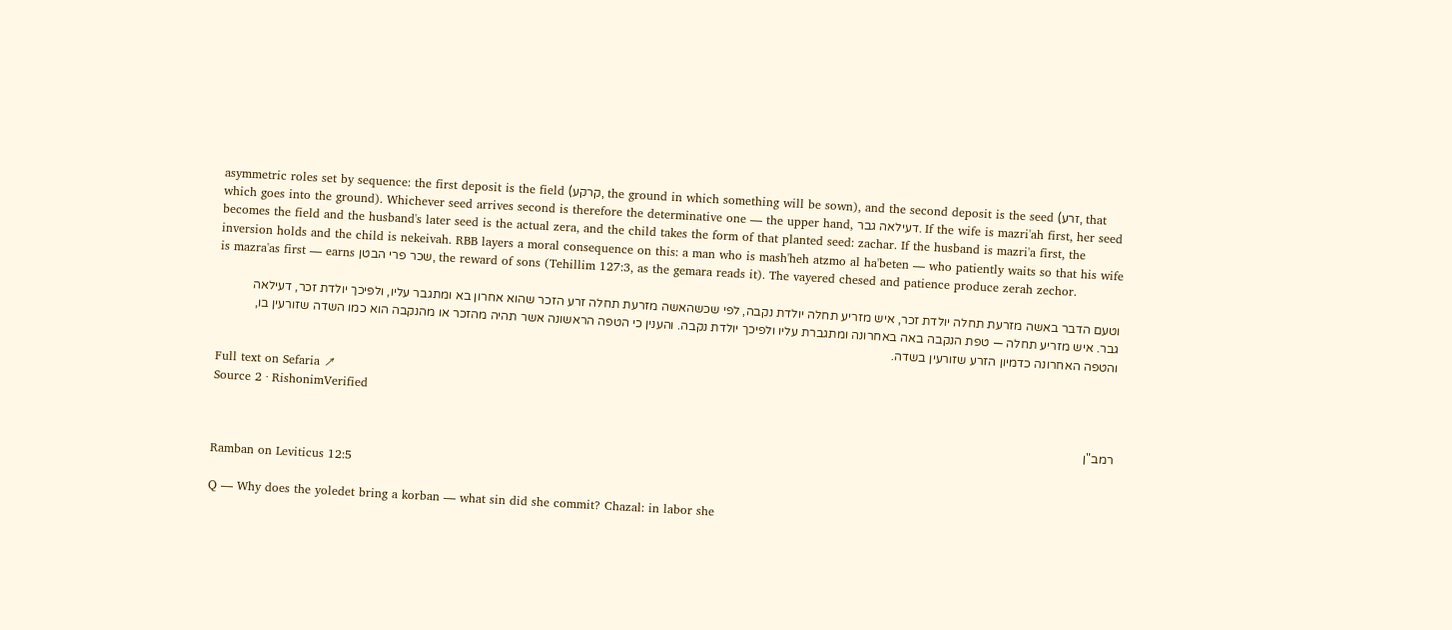asymmetric roles set by sequence: the first deposit is the field (קרקע, the ground in which something will be sown), and the second deposit is the seed (זרע, that which goes into the ground). Whichever seed arrives second is therefore the determinative one — the upper hand, דעילאה גבר. If the wife is mazri'ah first, her seed becomes the field and the husband's later seed is the actual zera, and the child takes the form of that planted seed: zachar. If the husband is mazri'a first, the inversion holds and the child is nekeivah. RBB layers a moral consequence on this: a man who is mash'heh atzmo al ha'beten — who patiently waits so that his wife is mazra'as first — earns שכר פרי הבטן, the reward of sons (Tehillim 127:3, as the gemara reads it). The vayered chesed and patience produce zerah zechor.

וטעם הדבר באשה מזרעת תחלה יולדת זכר, איש מזריע תחלה יולדת נקבה, לפי שכשהאשה מזרעת תחלה זרע הזכר שהוא אחרון בא ומתגבר עליו, ולפיכך יולדת זכר, דעילאה גבר. איש מזריע תחלה — טפת הנקבה באה באחרונה ומתגברת עליו ולפיכך יולדת נקבה. והענין כי הטפה הראשונה אשר תהיה מהזכר או מהנקבה הוא כמו השדה שזורעין בו, והטפה האחרונה כדמיון הזרע שזורעין בשדה.

Full text on Sefaria ↗
Source 2 · RishonimVerified

רמב"ן

Ramban on Leviticus 12:5

Q — Why does the yoledet bring a korban — what sin did she commit? Chazal: in labor she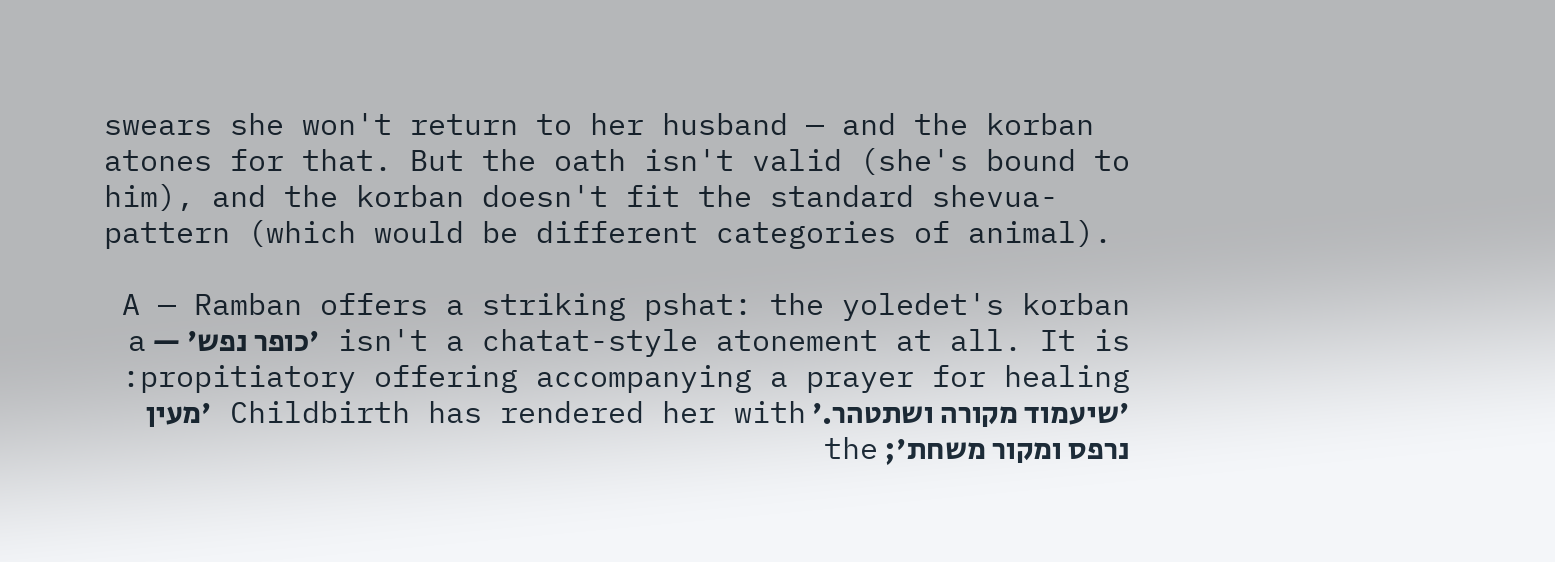swears she won't return to her husband — and the korban atones for that. But the oath isn't valid (she's bound to him), and the korban doesn't fit the standard shevua-pattern (which would be different categories of animal).

A — Ramban offers a striking pshat: the yoledet's korban isn't a chatat-style atonement at all. It is 'כופר נפש' — a propitiatory offering accompanying a prayer for healing: 'שיעמוד מקורה ושתטהר.' Childbirth has rendered her with 'מעין נרפס ומקור משחת'; the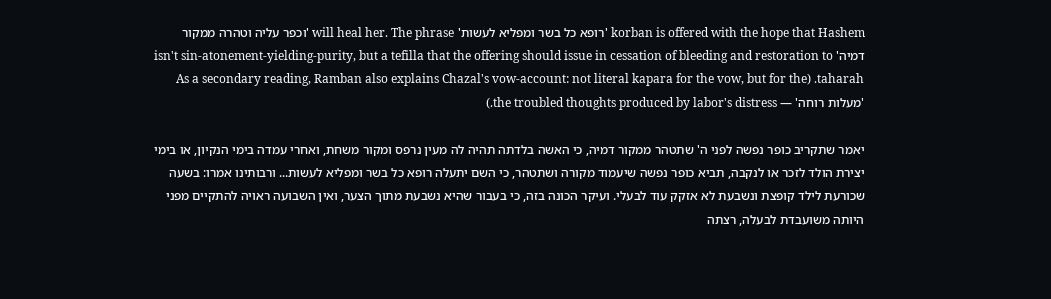korban is offered with the hope that Hashem 'רופא כל בשר ומפליא לעשות' will heal her. The phrase 'וכפר עליה וטהרה ממקור דמיה' isn't sin-atonement-yielding-purity, but a tefilla that the offering should issue in cessation of bleeding and restoration to taharah. (As a secondary reading, Ramban also explains Chazal's vow-account: not literal kapara for the vow, but for the 'מעלות רוחה' — the troubled thoughts produced by labor's distress.)

יאמר שתקריב כופר נפשה לפני ה' שתטהר ממקור דמיה, כי האשה בלדתה תהיה לה מעין נרפס ומקור משחת, ואחרי עמדה בימי הנקיון, או בימי יצירת הולד לזכר או לנקבה, תביא כופר נפשה שיעמוד מקורה ושתטהר, כי השם יתעלה רופא כל בשר ומפליא לעשות... ורבותינו אמרו: בשעה שכורעת לילד קופצת ונשבעת לא אזקק עוד לבעלי. ועיקר הכונה בזה, כי בעבור שהיא נשבעת מתוך הצער, ואין השבועה ראויה להתקיים מפני היותה משועבדת לבעלה, רצתה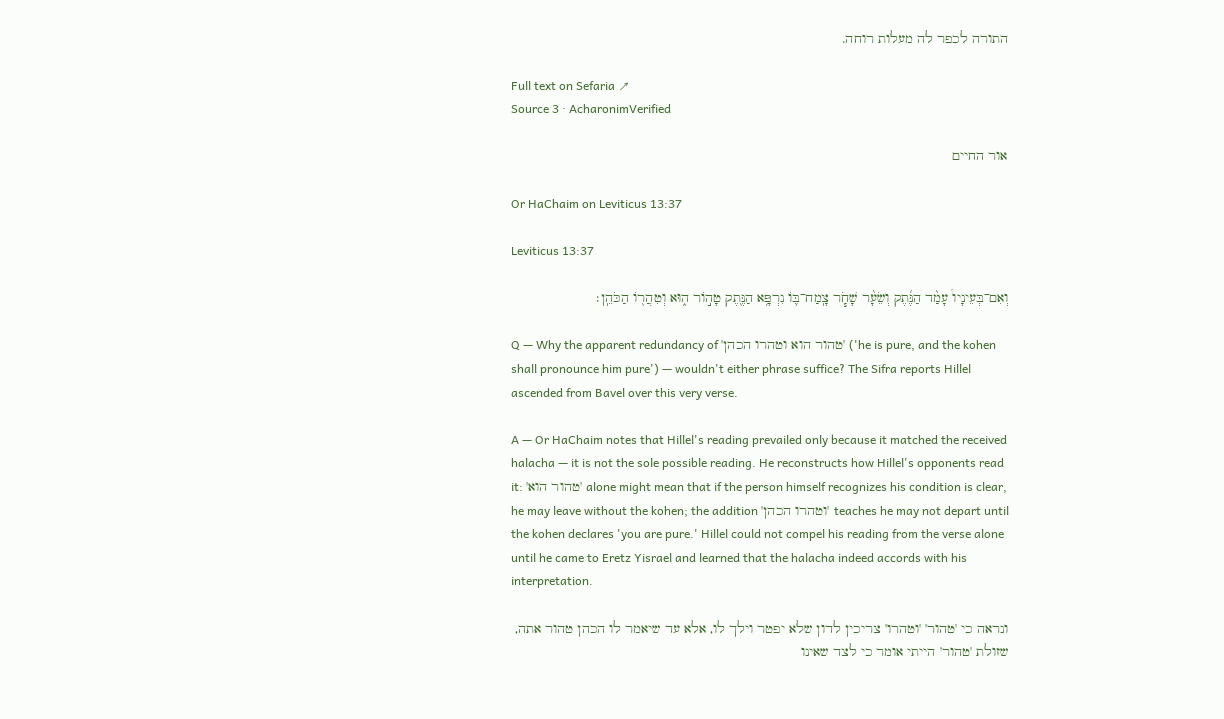התורה לכפר לה מעלות רוחה.

Full text on Sefaria ↗
Source 3 · AcharonimVerified

אור החיים

Or HaChaim on Leviticus 13:37

Leviticus 13:37

וְאִם־בְּעֵינָיו֩ עָמַ֨ד הַנֶּ֜תֶק וְשֵׂעָ֨ר שָׁחֹ֧ר צָֽמַח־בּ֛וֹ נִרְפָּ֥א הַנֶּ֖תֶק טָה֣וֹר ה֑וּא וְטִהֲר֖וֹ הַכֹּהֵֽן׃

Q — Why the apparent redundancy of 'טהור הוא וטהרו הכהן' ('he is pure, and the kohen shall pronounce him pure') — wouldn't either phrase suffice? The Sifra reports Hillel ascended from Bavel over this very verse.

A — Or HaChaim notes that Hillel's reading prevailed only because it matched the received halacha — it is not the sole possible reading. He reconstructs how Hillel's opponents read it: 'טהור הוא' alone might mean that if the person himself recognizes his condition is clear, he may leave without the kohen; the addition 'וטהרו הכהן' teaches he may not depart until the kohen declares 'you are pure.' Hillel could not compel his reading from the verse alone until he came to Eretz Yisrael and learned that the halacha indeed accords with his interpretation.

ונראה כי 'טהור' 'וטהרו' צריכין לדון שלא יפטר וילך לו, אלא עד שיאמר לו הכהן טהור אתה, שזולת 'טהור' הייתי אומר כי לצד שאינו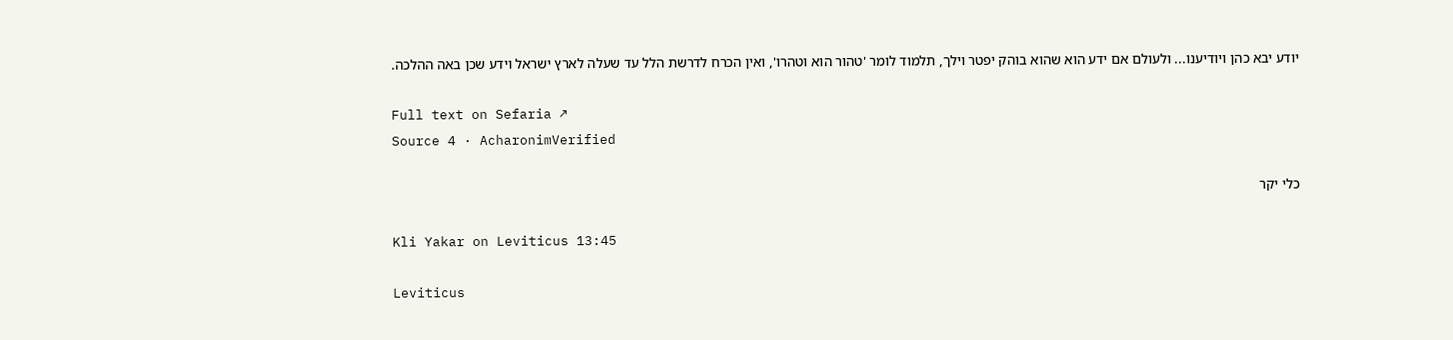יודע יבא כהן ויודיענו... ולעולם אם ידע הוא שהוא בוהק יפטר וילך, תלמוד לומר 'טהור הוא וטהרו', ואין הכרח לדרשת הלל עד שעלה לארץ ישראל וידע שכן באה ההלכה.

Full text on Sefaria ↗
Source 4 · AcharonimVerified

כלי יקר

Kli Yakar on Leviticus 13:45

Leviticus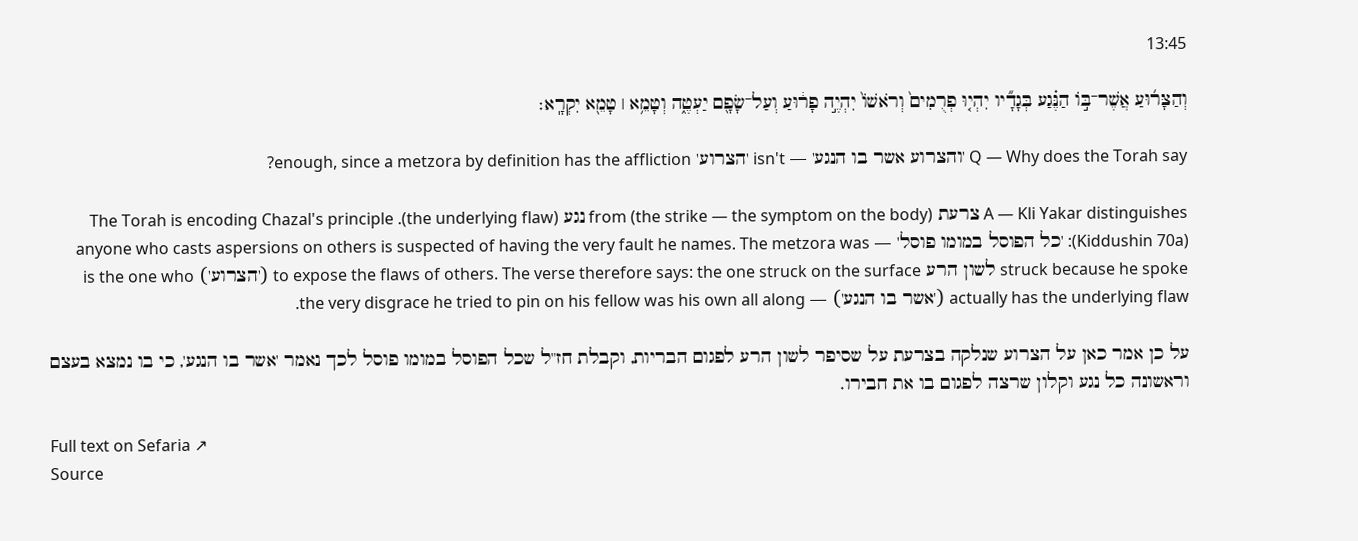13:45

וְהַצָּר֜וּעַ אֲשֶׁר־בּ֣וֹ הַנֶּ֗גַע בְּגָדָ֞יו יִהְי֤וּ פְרֻמִים֙ וְרֹאשׁוֹ֙ יִהְיֶ֣ה פָר֔וּעַ וְעַל־שָׂפָ֖ם יַעְטֶ֑ה וְטָמֵ֥א ׀ טָמֵ֖א יִקְרָֽא׃

Q — Why does the Torah say 'והצרוע אשר בו הנגע' — isn't 'הצרוע' enough, since a metzora by definition has the affliction?

A — Kli Yakar distinguishes צרעת (the strike — the symptom on the body) from נגע (the underlying flaw). The Torah is encoding Chazal's principle (Kiddushin 70a): 'כל הפוסל במומו פוסל' — anyone who casts aspersions on others is suspected of having the very fault he names. The metzora was struck because he spoke לשון הרע to expose the flaws of others. The verse therefore says: the one struck on the surface ('הצרוע') is the one who actually has the underlying flaw ('אשר בו הנגע') — the very disgrace he tried to pin on his fellow was his own all along.

על כן אמר כאן על הצרוע שנלקה בצרעת על שסיפר לשון הרע לפגום הבריות, וקבלת חז"ל שכל הפוסל במומו פוסל לכך נאמר 'אשר בו הנגע', כי בו נמצא בעצם וראשונה כל נגע וקלון שרצה לפגום בו את חבירו.

Full text on Sefaria ↗
Source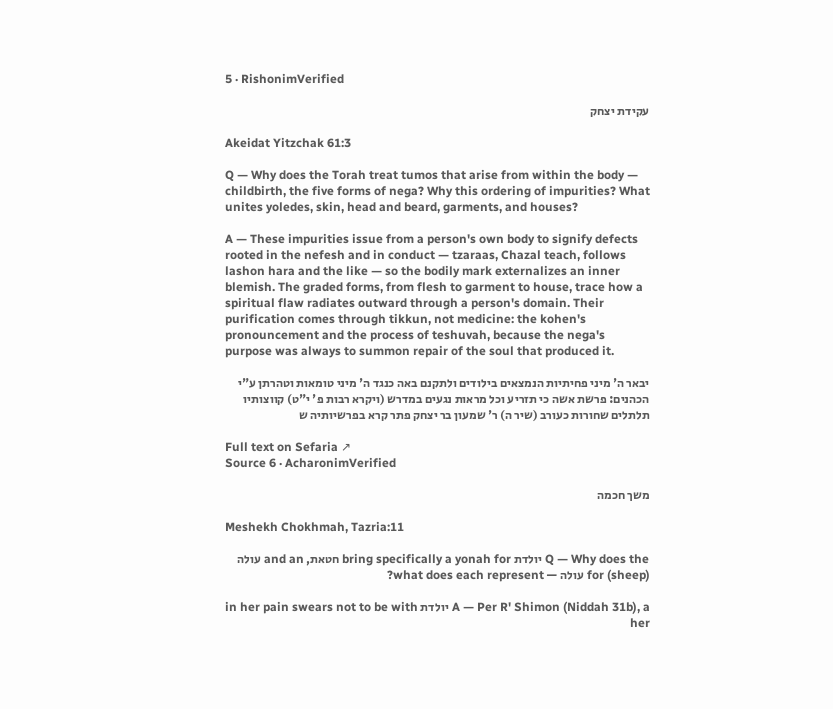5 · RishonimVerified

עקידת יצחק

Akeidat Yitzchak 61:3

Q — Why does the Torah treat tumos that arise from within the body — childbirth, the five forms of nega? Why this ordering of impurities? What unites yoledes, skin, head and beard, garments, and houses?

A — These impurities issue from a person's own body to signify defects rooted in the nefesh and in conduct — tzaraas, Chazal teach, follows lashon hara and the like — so the bodily mark externalizes an inner blemish. The graded forms, from flesh to garment to house, trace how a spiritual flaw radiates outward through a person's domain. Their purification comes through tikkun, not medicine: the kohen's pronouncement and the process of teshuvah, because the nega's purpose was always to summon repair of the soul that produced it.

יבאר ה' מיני פחיתיות הנמצאים בילודים ולתקנם באה כנגד ה' מיני טומאות וטהרתן ע"י הכהנים: פרשת אשה כי תזריע וכל מראות נגעים במדרש (ויקרא רבות פ' י"ט) קווצותיו תלתלים שחורות כעורב (שיר ה) ר' שמעון בר יצחק פתר קרא בפרשיותיה ש

Full text on Sefaria ↗
Source 6 · AcharonimVerified

משך חכמה

Meshekh Chokhmah, Tazria:11

Q — Why does the יולדת bring specifically a yonah for חטאת, and an עולה (sheep) for עולה — what does each represent?

A — Per R' Shimon (Niddah 31b), a יולדת in her pain swears not to be with her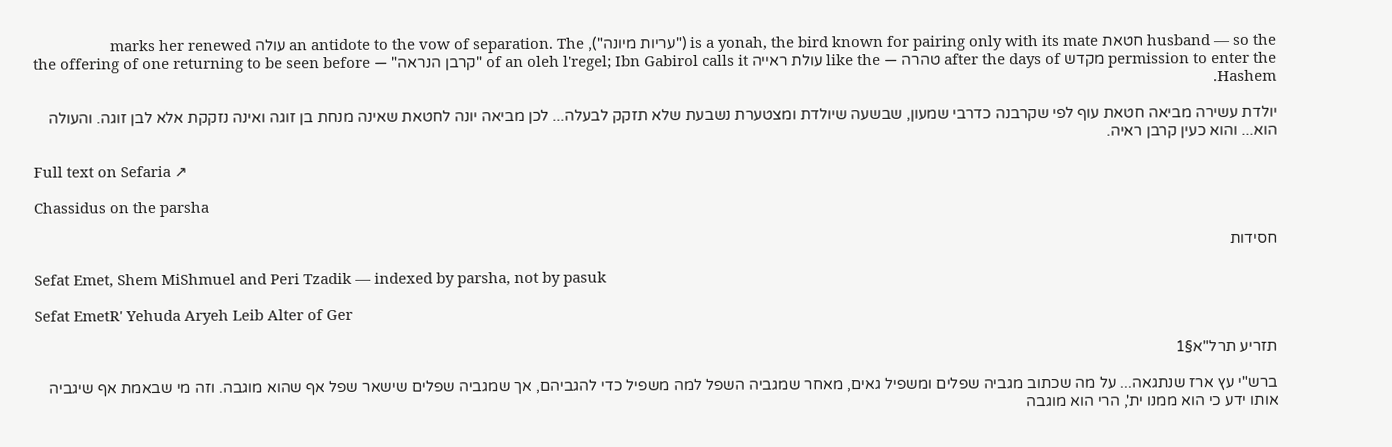husband — so the חטאת is a yonah, the bird known for pairing only with its mate ("עריות מיונה"), an antidote to the vow of separation. The עולה marks her renewed permission to enter the מקדש after the days of טהרה — like the עולת ראייה of an oleh l'regel; Ibn Gabirol calls it "קרבן הנראה" — the offering of one returning to be seen before Hashem.

יולדת עשירה מביאה חטאת עוף לפי שקרבנה כדרבי שמעון, שבשעה שיולדת ומצטערת נשבעת שלא תזקק לבעלה... לכן מביאה יונה לחטאת שאינה מנחת בן זוגה ואינה נזקקת אלא לבן זוגה. והעולה הוא... והוא כעין קרבן ראיה.

Full text on Sefaria ↗

Chassidus on the parsha

חסידות

Sefat Emet, Shem MiShmuel and Peri Tzadik — indexed by parsha, not by pasuk

Sefat EmetR' Yehuda Aryeh Leib Alter of Ger

תזריע תרל"א§1

ברש"י עץ ארז שנתגאה... על מה שכתוב מגביה שפלים ומשפיל גאים, מאחר שמגביה השפל למה משפיל כדי להגביהם, אך שמגביה שפלים שישאר שפל אף שהוא מוגבה. וזה מי שבאמת אף שיגביה אותו ידע כי הוא ממנו ית', הרי הוא מוגבה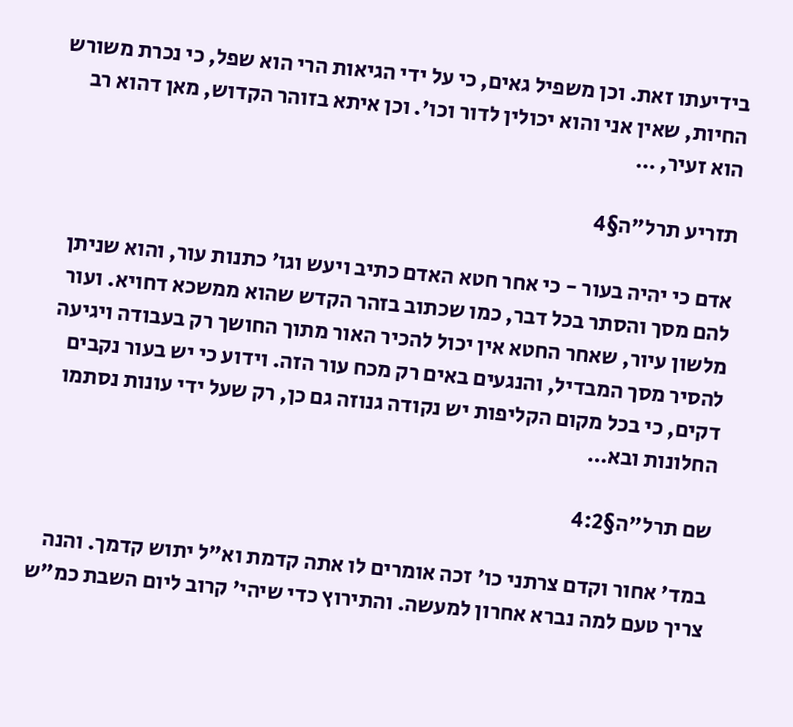בידיעתו זאת. וכן משפיל גאים, כי על ידי הגיאות הרי הוא שפל, כי נכרת משורש החיות, שאין אני והוא יכולין לדור וכו'. וכן איתא בזוהר הקדוש, מאן דהוא רב הוא זעיר, …

תזריע תרל"ה§4

אדם כי יהיה בעור - כי אחר חטא האדם כתיב ויעש וגו' כתנות עור, והוא שניתן להם מסך והסתר בכל דבר, כמו שכתוב בזהר הקדש שהוא ממשכא דחויא. ועור מלשון עיור, שאחר החטא אין יכול להכיר האור מתוך החושך רק בעבודה ויגיעה להסיר מסך המבדיל, והנגעים באים רק מכח עור הזה. וידוע כי יש בעור נקבים דקים, כי בכל מקום הקליפות יש נקודה גנוזה גם כן, רק שעל ידי עונות נסתמו החלונות ובא…

שם תרל"ה§4:2

במד' אחור וקדם צרתני כו' זכה אומרים לו אתה קדמת וא"ל יתוש קדמך. והנה צריך טעם למה נברא אחרון למעשה. והתירוץ כדי שיהי' קרוב ליום השבת כמ"ש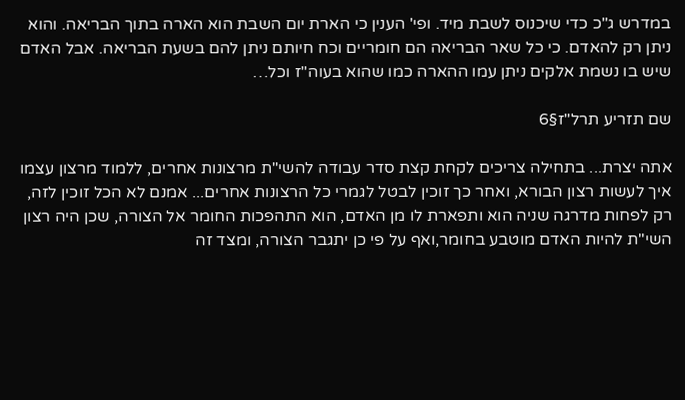במדרש ג"כ כדי שיכנוס לשבת מיד. ופי' הענין כי הארת יום השבת הוא הארה בתוך הבריאה. והוא ניתן רק להאדם. כי כל שאר הבריאה הם חומריים וכח חיותם ניתן להם בשעת הבריאה. אבל האדם שיש בו נשמת אלקים ניתן עמו ההארה כמו שהוא בעוה"ז וכל…

שם תזריע תרל"ז§6

אתה יצרת... בתחילה צריכים לקחת קצת סדר עבודה להשי"ת מרצונות אחרים, ללמוד מרצון עצמו איך לעשות רצון הבורא, ואחר כך זוכין לבטל לגמרי כל הרצונות אחרים... אמנם לא הכל זוכין לזה, רק לפחות מדרגה שניה הוא ותפארת לו מן האדם, הוא התהפכות החומר אל הצורה, שכן היה רצון השי"ת להיות האדם מוטבע בחומר,ואף על פי כן יתגבר הצורה, ומצד זה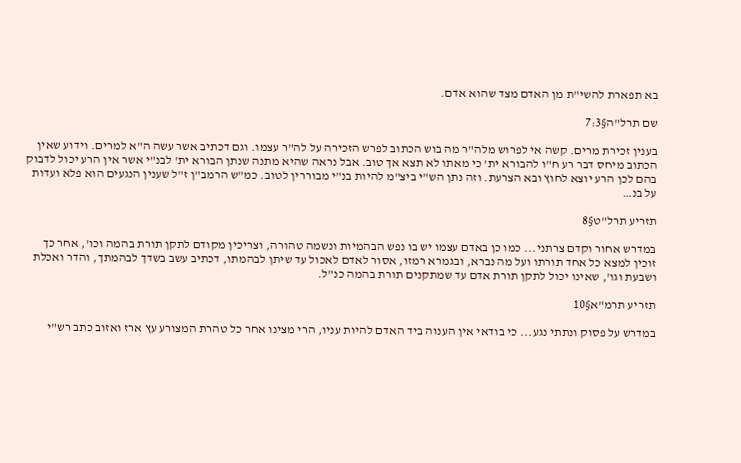בא תפארת להשי"ת מן האדם מצד שהוא אדם.

שם תרל"ה§7:3

בענין זכירת מרים. קשה אי לפרוש מלה"ר מה בוש הכתוב לפרש הזכירה על לה"ר עצמו. וגם דכתיב אשר עשה ה"א למרים. וידוע שאין הכתוב מיחס דבר רע ח"ו להבורא ית' כי מאתו לא תצא אך טוב. אבל נראה שהיא מתנה שנתן הבורא ית' לבנ"י אשר אין הרע יכול לדבוק בהם לכן הרע יוצא לחוץ ובא הצרעת. וזה נתן הש"י ביצ"מ להיות בנ"י מבוררין לטוב. כמ"ש הרמב"ן ז"ל שענין הנגעים הוא פלא ועדות על בנ…

תזריע תרל"ט§8

במדרש אחור וקדם צרתני... כמו כן באדם עצמו יש בו נפש הבהמיות ונשמה טהורה, וצריכין מקודם לתקן תורת בהמה וכו', אחר כך זוכין למצא כל אחד תורתו ועל מה נברא, ובגמרא רמזו, אסור לאדם לאכול עד שיתן לבהמתו, דכתיב עשב בשדך לבהמתך, והדר ואכלת ושבעת וגו', שאינו יכול לתקן תורת אדם עד שמתקנים תורת בהמה כנ"ל.

תזריע תרמ"א§10

במדרש על פסוק ונתתי נגע... כי בודאי אין הענוה ביד האדם להיות עניו, הרי מצינו אחר כל טהרת המצורע עץ ארז ואזוב כתב רש"י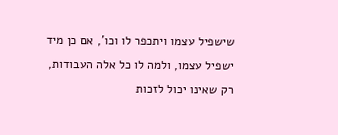שישפיל עצמו ויתכפר לו וכו', אם כן מיד ישפיל עצמו, ולמה לו כל אלה העבודות, רק שאינו יכול לזכות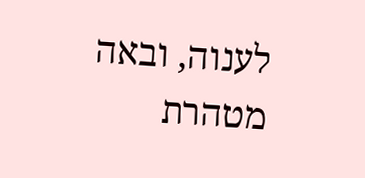לענוה, ובאה מטהרת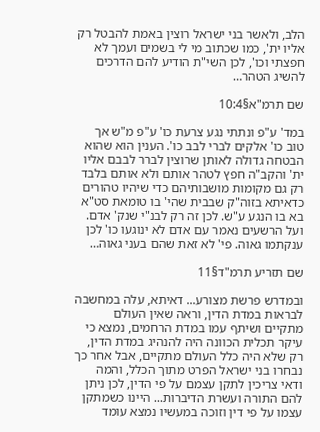הלב, ולאשר בני ישראל רוצין באמת להבטל רק אליו ית', כמו שכתוב מי לי בשמים ועמך לא חפצתי וכו', לכן השי"ת הודיע להם הדרכים להשיג הטהר…

שם תרמ"א§10:4

במד' ע"פ ונתתי נגע צרעת כו' ע"פ מ"ש אך טוב כו' אלקים לברי לבב כו'. הענין הוא שהוא הבטחה גדולה לאותן שרוצין לברר לבבם אליו ית' והקב"ה חפץ לטהר אותם ולא אותם בלבד רק גם מקומות מושבותיהם כדי שיהיו טהורים כדאיתא בזוה"ק שבבית שהי' בו טומאת סט"א בא בו הנגע ע"ש. לכן זה רק לבנ"י שנק' אדם. ועל הרשעים נאמר עם אדם לא ינוגעו כו' לכן ענקתמו גאוה. פי' לא זאת שהם בעני גאוה…

שם תזריע תרמ"ד§11

ובמדרש פרשת מצורע... דאיתא, עלה במחשבה לבראות במדת הדין, וראה שאין העולם מתקיים ושיתף עמו במדת הרחמים, נמצא כי עיקר תכלית הכוונה היה להנהיג במדת הדין, רק שלא היה כלל העולם מתקיים, אבל אחר כך נבחרו בני ישראל הפרט מתוך הכלל, והמה ודאי צריכין לתקן עצמם על פי הדין, לכן ניתן להם התורה ועשרת הדיברות... היינו כשמתקן עצמו על פי דין וזוכה במעשיו נמצא עומד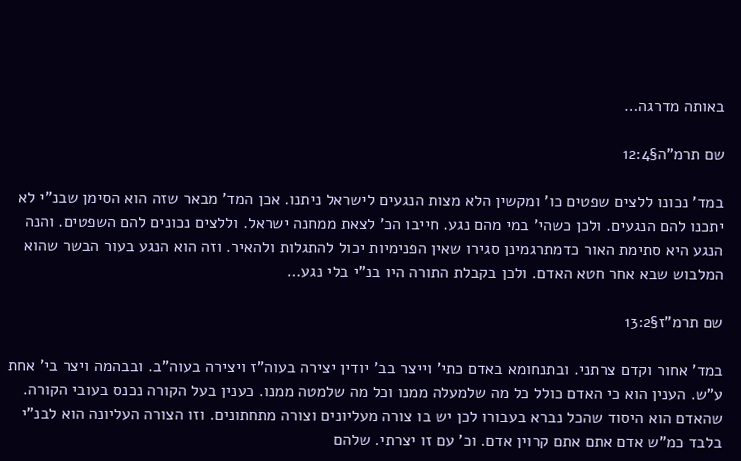באותה מדרגה…

שם תרמ"ה§12:4

במד' נכונו ללצים שפטים כו' ומקשין הלא מצות הנגעים לישראל ניתנו. אכן המד' מבאר שזה הוא הסימן שבנ"י לא יתכנו להם הנגעים. ולכן כשהי' במי מהם נגע. חייבו הכ' לצאת ממחנה ישראל. וללצים נכונים להם השפטים. והנה הנגע היא סתימת האור כדמתרגמינן סגירו שאין הפנימיות יכול להתגלות ולהאיר. וזה הוא הנגע בעור הבשר שהוא המלבוש שבא אחר חטא האדם. ולכן בקבלת התורה היו בנ"י בלי נגע…

שם תרמ"ז§13:2

במד' אחור וקדם צרתני. ובתנחומא באדם כתי' וייצר בב' יודין יצירה בעוה"ז ויצירה בעוה"ב. ובבהמה ויצר בי' אחת ע"ש. הענין הוא כי האדם כולל כל מה שלמעלה ממנו וכל מה שלמטה ממנו. כענין בעל הקורה נכנס בעובי הקורה. שהאדם הוא היסוד שהכל נברא בעבורו לכן יש בו צורה מעליונים וצורה מתחתונים. וזו הצורה העליונה הוא לבנ"י בלבד כמ"ש אדם אתם אתם קרוין אדם. וכ' עם זו יצרתי. שלהם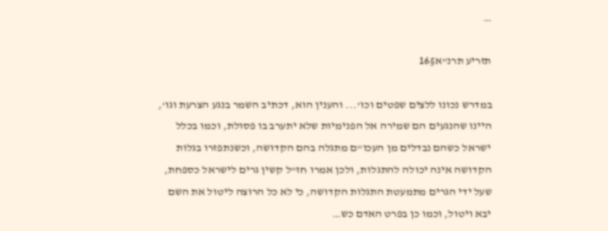…

תזריע תרנ"א§16

במדרש נכונו ללצים שפטים וכו'... והענין הוא, דכתיב השמר בנגע הצרעת וגו', היינו שהנגעים הם שמירה אל הפנימיות שלא יתערב בו פסולת, וכמו בכלל ישראל כשהם נבדלים מן העכו"ם מתגלה בהם הקדושה, וכשנתפזרו בגלות הקדושה אינה יכולה להתגלות, ולכן אמרו חז"ל קשין גרים לישראל כספחת, שעל ידי הגרים מתמעטת התגלות הקדושה, כי לא כל הרוצה ליטול את השם יבא ויטול, וכמו כן בפרט האדם כש…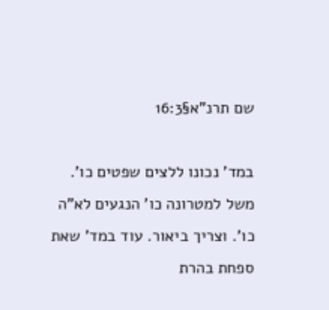שם תרנ"א§16:3

במד' נכונו ללצים שפטים כו'. משל למטרונה כו' הנגעים לא"ה כו'. וצריך ביאור. עוד במד' שאת ספחת בהרת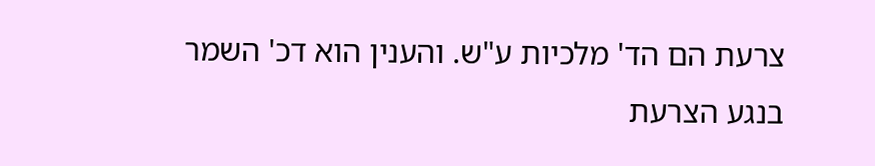צרעת הם הד' מלכיות ע"ש. והענין הוא דכ' השמר בנגע הצרעת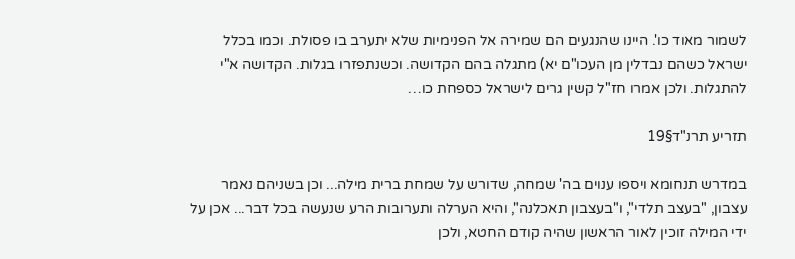לשמור מאוד כו'. היינו שהנגעים הם שמירה אל הפנימיות שלא יתערב בו פסולת. וכמו בכלל ישראל כשהם נבדלין מן העכו"ם יא) מתגלה בהם הקדושה. וכשנתפזרו בגלות. הקדושה א"י להתגלות. ולכן אמרו חז"ל קשין גרים לישראל כספחת כו…

תזריע תרנ"ד§19

במדרש תנחומא ויספו ענוים בה' שמחה, שדורש על שמחת ברית מילה... וכן בשניהם נאמר עצבון, "בעצב תלדי", ו"בעצבון תאכלנה", והיא הערלה ותערובות הרע שנעשה בכל דבר... אכן על ידי המילה זוכין לאור הראשון שהיה קודם החטא, ולכן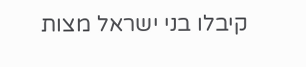קיבלו בני ישראל מצות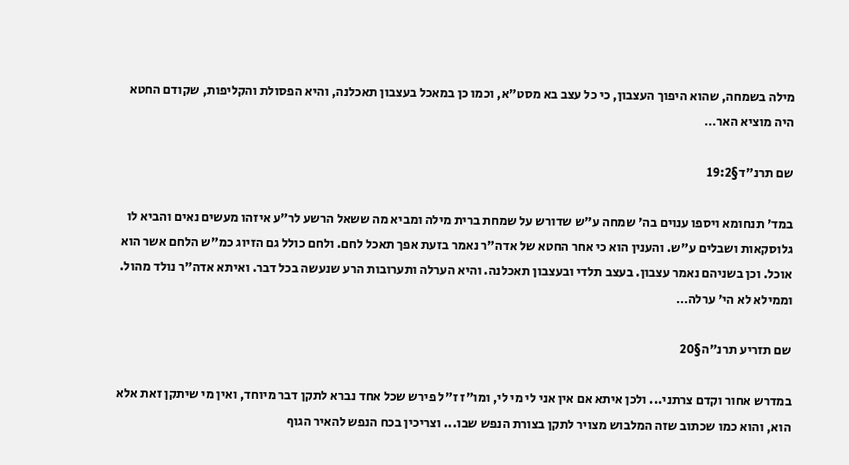מילה בשמחה, שהוא היפוך העצבון, כי כל עצב בא מסט"א, וכמו כן במאכל בעצבון תאכלנה, והיא הפסולת והקליפות, שקודם החטא היה מוציא האר…

שם תרנ"ד§19:2

במד' תנחומא ויספו ענוים בה' שמחה ע"ש שדורש על שמחת ברית מילה ומביא מה ששאל הרשע לר"ע איזהו מעשים נאים והביא לו גלוסקאות ושבלים ע"ש. והענין הוא כי אחר החטא של אדה"ר נאמר בזעת אפך תאכל לחם. ולחם כולל גם הזיוג כמ"ש הלחם אשר הוא אוכל. וכן בשניהם נאמר עצבון. בעצב תלדי ובעצבון תאכלנה. והיא הערלה ותערובות הרע שנעשה בכל דבר. ואיתא אדה"ר נולד מהול. וממילא לא הי' ערלה…

שם תזריע תרנ"ה§20

במדרש אחור וקדם צרתני... ולכן איתא אם אין אני לי מי לי, ומו"ז ז"ל פירש שכל אחד נברא לתקן דבר מיוחד, ואין מי שיתקן זאת אלא הוא, והוא כמו שכתוב שזה המלבוש מצויר לתקן בצורת הנפש שבו... וצריכין בכח הנפש להאיר הגוף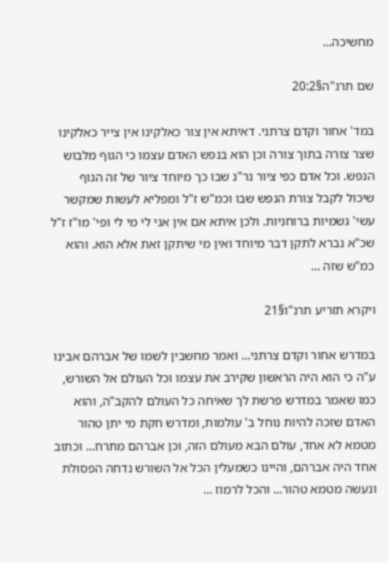מחשיכה...

שם תרנ"ה§20:2

במד' אחור וקדם צרתני. דאיתא אין צור כאלקינו אין צייר כאלקינו שצר צורה בתוך צורה וכן הוא בנפש האדם עצמו כי הגוף מלבוש הנפש. וכל אדם כפי ציור נר"נ שבו כך מיוחד ציור של זה הגוף שיכול לקבל צורת הנפש שבו וכמ"ש ז"ל ומפליא לעשות שמקשר עשי' גשמיות ברוחניות. ולכן איתא אם אין אני לי מי לי ופי' מו"ז ז"ל שכ"א נברא לתקן דבר מיוחד ואין מי שיתקן זאת אלא הוא. והוא כמ"ש שזה …

ויקרא תזריע תרנ"ו§21

במדרש אחור וקדם צרתני... ואמר מחשבין לשמו של אברהם אבינו ע"ה כי הוא היה הראשון שקירב את עצמו וכל העולם אל השורש, כמו שאמר במדרש פרשת לך שאיחה כל העולם להקב"ה, והוא האדם שזכה להיות נוחל ב' עולמות, ומדרש חקת מי יתן טהור מטמא לא אחד, עולם הבא מעולם הזה, וכן אברהם מתרח... וכתוב אחד היה אברהם, והיינו כשמעלין הכל אל השורש נדחה הפסולת ונעשה מטמא טהור... והכל לרמוז …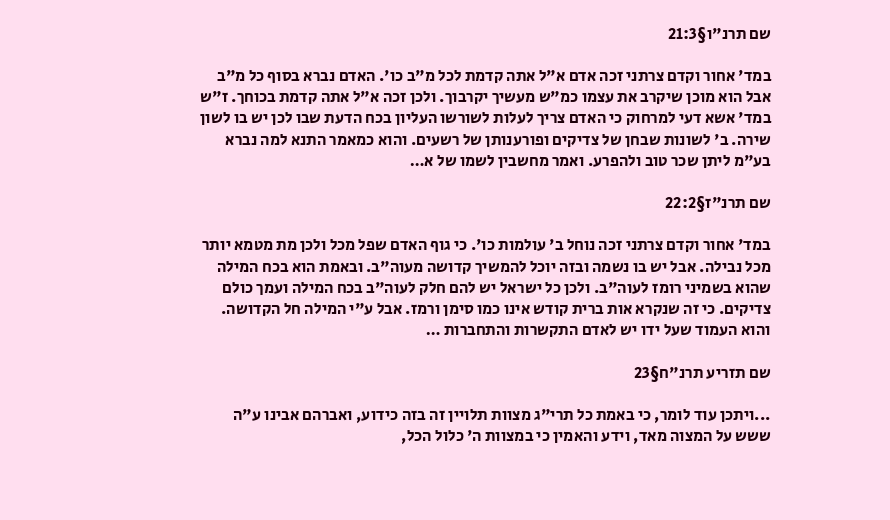שם תרנ"ו§21:3

במד' אחור וקדם צרתני זכה אדם א"ל אתה קדמת לכל מ"ב כו'. האדם נברא בסוף כל מ"ב אבל הוא מוכן שיקרב את עצמו כמ"ש מעשיך יקרבוך. ולכן זכה א"ל אתה קדמת בכוחך. ז"ש במד' אשא דעי למרחוק כי האדם צריך לעלות לשורשו העליון בכח הדעת שבו לכן יש בו לשון שירה. ב' לשונות שבחן של צדיקים ופורענותן של רשעים. והוא כמאמר התנא למה נברא בע"מ ליתן שכר טוב ולהפרע. ואמר מחשבין לשמו של א…

שם תרנ"ז§22:2

במד' אחור וקדם צרתני זכה נוחל ב' עולמות כו'. כי גוף האדם שפל מכל ולכן מת מטמא יותר מכל נבילה. אבל יש בו נשמה ובזה יוכל להמשיך קדושה מעוה"ב. ובאמת הוא בכח המילה שהוא בשמיני רומז לעוה"ב. ולכן כל ישראל יש להם חלק לעוה"ב בכח המילה ועמך כולם צדיקים. כי זה שנקרא אות ברית קודש אינו כמו סימן ורמז. אבל ע"י המילה חל הקדושה. והוא העמוד שעל ידו יש לאדם התקשרות והתחברות …

שם תזריע תרנ"ח§23

...ויתכן עוד לומר, כי באמת כל תרי"ג מצוות תלויין זה בזה כידוע, ואברהם אבינו ע"ה ששש על המצוה מאד, וידע והאמין כי במצוות ה' כלול הכל,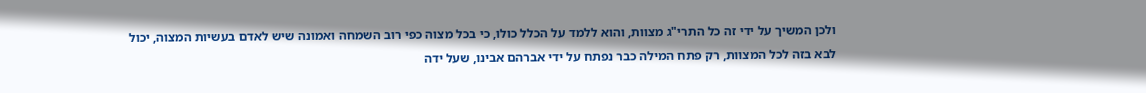ולכן המשיך על ידי זה כל התרי"ג מצוות, והוא ללמד על הכלל כולו, כי בכל מצוה כפי רוב השמחה ואמונה שיש לאדם בעשיות המצוה, יכול לבא בזה לכל המצוות, רק פתח המילה כבר נפתח על ידי אברהם אבינו, שעל ידה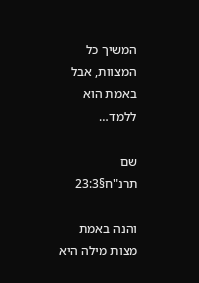המשיך כל המצוות, אבל באמת הוא ללמד…

שם תרנ"ח§23:3

והנה באמת מצות מילה היא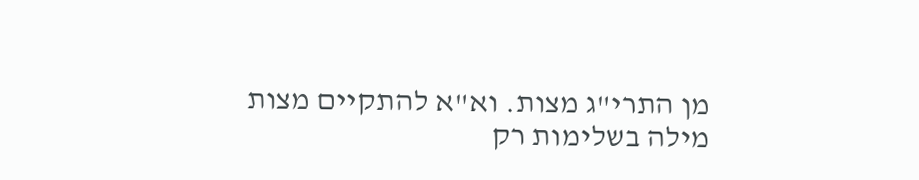מן התרי"ג מצות. וא"א להתקיים מצות מילה בשלימות רק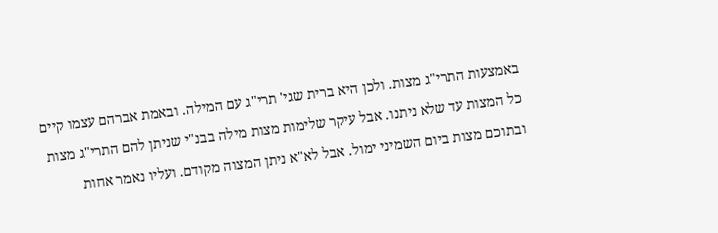באמצעות התרי"ג מצות. ולכן היא ברית שגי' תרי"ג עם המילה. ובאמת אברהם עצמו קיים כל המצות עד שלא ניתנו. אבל עיקר שלימות מצות מילה בבנ"י שניתן להם התרי"ג מצות ובתוכם מצות ביום השמיני ימול. אבל לא"א ניתן המצוה מקודם. ועליו נאמר אחות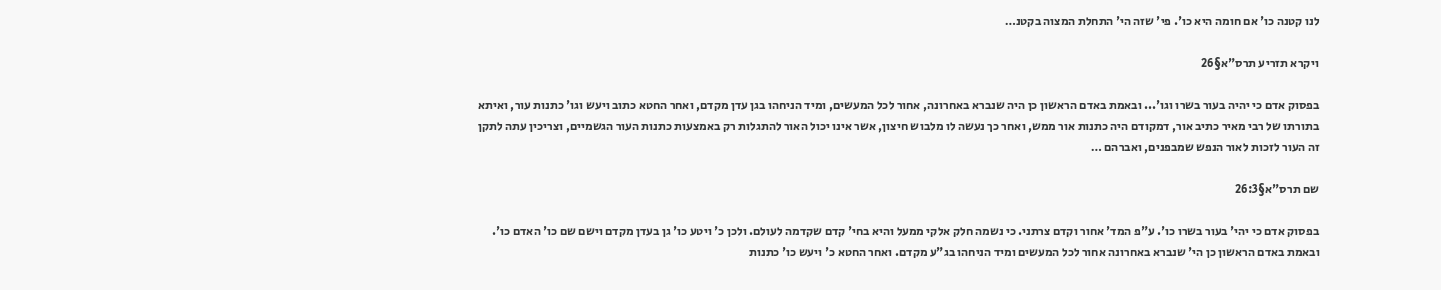לנו קטנה כו' אם חומה היא כו'. פי' שזה הי' התחלת המצוה בקטנ…

ויקרא תזריע תרס"א§26

בפסוק אדם כי יהיה בעור בשרו וגו'... ובאמת באדם הראשון כן היה שנברא באחרונה, אחור לכל המעשים, ומיד הניחהו בגן עדן מקדם, ואחר החטא כתוב ויעש וגו' כתנות עור, ואיתא בתורתו של רבי מאיר כתיב אור, דמקודם היה כתנות אור ממש, ואחר כך נעשה לו מלבוש חיצון, אשר אינו יכול האור להתגלות רק באמצעות כתנות העור הגשמיים, וצריכין עתה לתקן זה העור לזכות לאור הנפש שמבפנים, ואברהם …

שם תרס"א§26:3

בפסוק אדם כי יהי' בעור בשרו כו'. ע"פ המד' אחור וקדם צרתני. כי נשמה חלק אלקי ממעל והיא בחי' קדם שקדמה לעולם. ולכן כ' ויטע כו' גן בעדן מקדם וישם שם כו' האדם כו'. ובאמת באדם הראשון כן הי' שנברא באחרונה אחור לכל המעשים ומיד הניחהו בג"ע מקדם. ואחר החטא כ' ויעש כו' כתנות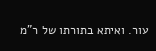עור. ואיתא בתורתו של ר"מ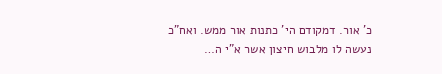כ' אור. דמקודם הי' כתנות אור ממש. ואח"כ נעשה לו מלבוש חיצון אשר א"י ה…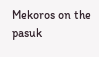Mekoros on the pasuk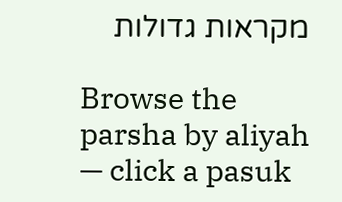מקראות גדולות

Browse the parsha by aliyah — click a pasuk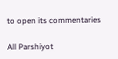to open its commentaries

All Parshiyot